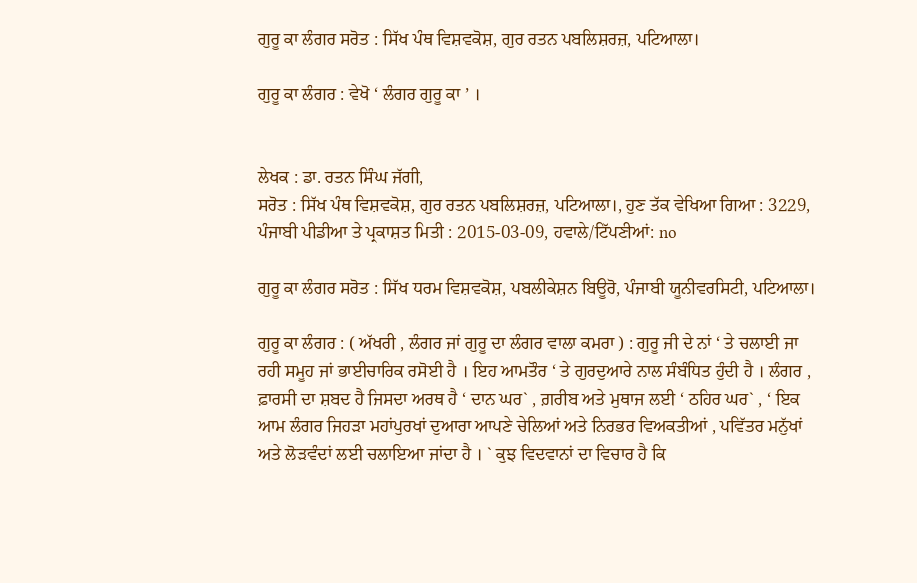ਗੁਰੂ ਕਾ ਲੰਗਰ ਸਰੋਤ : ਸਿੱਖ ਪੰਥ ਵਿਸ਼ਵਕੋਸ਼, ਗੁਰ ਰਤਨ ਪਬਲਿਸ਼ਰਜ਼, ਪਟਿਆਲਾ।

ਗੁਰੂ ਕਾ ਲੰਗਰ : ਵੇਖੋ ‘ ਲੰਗਰ ਗੁਰੂ ਕਾ ’ ।


ਲੇਖਕ : ਡਾ. ਰਤਨ ਸਿੰਘ ਜੱਗੀ,
ਸਰੋਤ : ਸਿੱਖ ਪੰਥ ਵਿਸ਼ਵਕੋਸ਼, ਗੁਰ ਰਤਨ ਪਬਲਿਸ਼ਰਜ਼, ਪਟਿਆਲਾ।, ਹੁਣ ਤੱਕ ਵੇਖਿਆ ਗਿਆ : 3229, ਪੰਜਾਬੀ ਪੀਡੀਆ ਤੇ ਪ੍ਰਕਾਸ਼ਤ ਮਿਤੀ : 2015-03-09, ਹਵਾਲੇ/ਟਿੱਪਣੀਆਂ: no

ਗੁਰੂ ਕਾ ਲੰਗਰ ਸਰੋਤ : ਸਿੱਖ ਧਰਮ ਵਿਸ਼ਵਕੋਸ਼, ਪਬਲੀਕੇਸ਼ਨ ਬਿਊਰੋ, ਪੰਜਾਬੀ ਯੂਨੀਵਰਸਿਟੀ, ਪਟਿਆਲਾ।

ਗੁਰੂ ਕਾ ਲੰਗਰ : ( ਅੱਖਰੀ , ਲੰਗਰ ਜਾਂ ਗੁਰੂ ਦਾ ਲੰਗਰ ਵਾਲਾ ਕਮਰਾ ) : ਗੁਰੂ ਜੀ ਦੇ ਨਾਂ ‘ ਤੇ ਚਲਾਈ ਜਾ ਰਹੀ ਸਮੂਹ ਜਾਂ ਭਾਈਚਾਰਿਕ ਰਸੋਈ ਹੈ । ਇਹ ਆਮਤੌਰ ‘ ਤੇ ਗੁਰਦੁਆਰੇ ਨਾਲ ਸੰਬੰਧਿਤ ਹੁੰਦੀ ਹੈ । ਲੰਗਰ , ਫ਼ਾਰਸੀ ਦਾ ਸ਼ਬਦ ਹੈ ਜਿਸਦਾ ਅਰਥ ਹੈ ‘ ਦਾਨ ਘਰ` , ਗ਼ਰੀਬ ਅਤੇ ਮੁਥਾਜ ਲਈ ‘ ਠਹਿਰ ਘਰ` , ‘ ਇਕ ਆਮ ਲੰਗਰ ਜਿਹੜਾ ਮਹਾਂਪੁਰਖਾਂ ਦੁਆਰਾ ਆਪਣੇ ਚੇਲਿਆਂ ਅਤੇ ਨਿਰਭਰ ਵਿਅਕਤੀਆਂ , ਪਵਿੱਤਰ ਮਨੁੱਖਾਂ ਅਤੇ ਲੋੜਵੰਦਾਂ ਲਈ ਚਲਾਇਆ ਜਾਂਦਾ ਹੈ । ` ਕੁਝ ਵਿਦਵਾਨਾਂ ਦਾ ਵਿਚਾਰ ਹੈ ਕਿ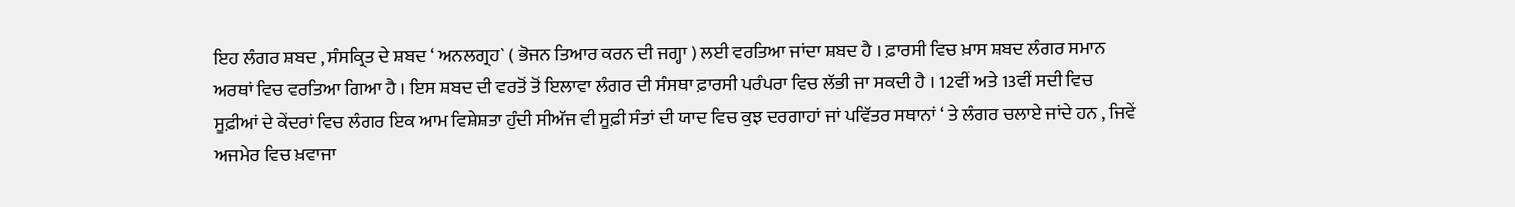ਇਹ ਲੰਗਰ ਸ਼ਬਦ , ਸੰਸਕ੍ਰਿਤ ਦੇ ਸ਼ਬਦ ‘ ਅਨਲਗ੍ਰਹ` ( ਭੋਜਨ ਤਿਆਰ ਕਰਨ ਦੀ ਜਗ੍ਹਾ ) ਲਈ ਵਰਤਿਆ ਜਾਂਦਾ ਸ਼ਬਦ ਹੈ । ਫ਼ਾਰਸੀ ਵਿਚ ਖ਼ਾਸ ਸ਼ਬਦ ਲੰਗਰ ਸਮਾਨ ਅਰਥਾਂ ਵਿਚ ਵਰਤਿਆ ਗਿਆ ਹੈ । ਇਸ ਸ਼ਬਦ ਦੀ ਵਰਤੋਂ ਤੋਂ ਇਲਾਵਾ ਲੰਗਰ ਦੀ ਸੰਸਥਾ ਫ਼ਾਰਸੀ ਪਰੰਪਰਾ ਵਿਚ ਲੱਭੀ ਜਾ ਸਕਦੀ ਹੈ । 12ਵੀਂ ਅਤੇ 13ਵੀਂ ਸਦੀ ਵਿਚ ਸੂਫ਼ੀਆਂ ਦੇ ਕੇਂਦਰਾਂ ਵਿਚ ਲੰਗਰ ਇਕ ਆਮ ਵਿਸ਼ੇਸ਼ਤਾ ਹੁੰਦੀ ਸੀਅੱਜ ਵੀ ਸੂਫ਼ੀ ਸੰਤਾਂ ਦੀ ਯਾਦ ਵਿਚ ਕੁਝ ਦਰਗਾਹਾਂ ਜਾਂ ਪਵਿੱਤਰ ਸਥਾਨਾਂ ‘ ਤੇ ਲੰਗਰ ਚਲਾਏ ਜਾਂਦੇ ਹਨ , ਜਿਵੇਂ ਅਜਮੇਰ ਵਿਚ ਖ਼ਵਾਜਾ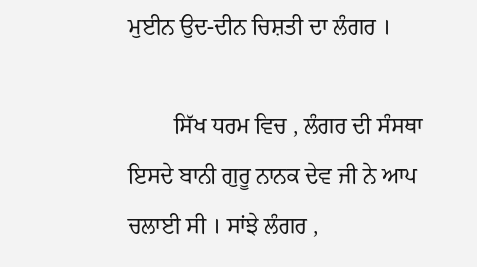ਮੁਈਨ ਉਦ-ਦੀਨ ਚਿਸ਼ਤੀ ਦਾ ਲੰਗਰ ।

        ਸਿੱਖ ਧਰਮ ਵਿਚ , ਲੰਗਰ ਦੀ ਸੰਸਥਾ ਇਸਦੇ ਬਾਨੀ ਗੁਰੂ ਨਾਨਕ ਦੇਵ ਜੀ ਨੇ ਆਪ ਚਲਾਈ ਸੀ । ਸਾਂਝੇ ਲੰਗਰ ,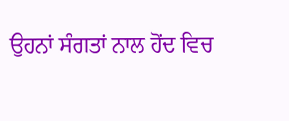ਉਹਨਾਂ ਸੰਗਤਾਂ ਨਾਲ ਹੋਂਦ ਵਿਚ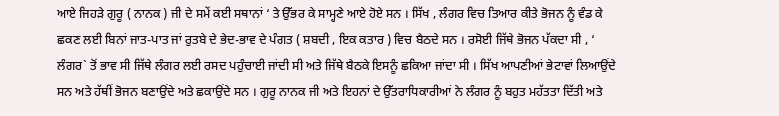ਆਏ ਜਿਹੜੇ ਗੁਰੂ ( ਨਾਨਕ ) ਜੀ ਦੇ ਸਮੇਂ ਕਈ ਸਥਾਨਾਂ ‘ ਤੇ ਉੱਭਰ ਕੇ ਸਾਮ੍ਹਣੇ ਆਏ ਹੋਏ ਸਨ । ਸਿੱਖ , ਲੰਗਰ ਵਿਚ ਤਿਆਰ ਕੀਤੇ ਭੋਜਨ ਨੂੰ ਵੰਡ ਕੇ ਛਕਣ ਲਈ ਬਿਨਾਂ ਜਾਤ-ਪਾਤ ਜਾਂ ਰੁਤਬੇ ਦੇ ਭੇਦ-ਭਾਵ ਦੇ ਪੰਗਤ ( ਸ਼ਬਦੀ , ਇਕ ਕਤਾਰ ) ਵਿਚ ਬੈਠਦੇ ਸਨ । ਰਸੋਈ ਜਿੱਥੇ ਭੋਜਨ ਪੱਕਦਾ ਸੀ , ‘ ਲੰਗਰ` ਤੋਂ ਭਾਵ ਸੀ ਜਿੱਥੇ ਲੰਗਰ ਲਈ ਰਸਦ ਪਹੁੰਚਾਈ ਜਾਂਦੀ ਸੀ ਅਤੇ ਜਿੱਥੇ ਬੈਠਕੇ ਇਸਨੂੰ ਛਕਿਆ ਜਾਂਦਾ ਸੀ । ਸਿੱਖ ਆਪਣੀਆਂ ਭੇਟਾਵਾਂ ਲਿਆਉਂਦੇ ਸਨ ਅਤੇ ਹੱਥੀਂ ਭੋਜਨ ਬਣਾਉਂਦੇ ਅਤੇ ਛਕਾਉਂਦੇ ਸਨ । ਗੁਰੂ ਨਾਨਕ ਜੀ ਅਤੇ ਇਹਨਾਂ ਦੇ ਉੱਤਰਾਧਿਕਾਰੀਆਂ ਨੇ ਲੰਗਰ ਨੂੰ ਬਹੁਤ ਮਹੱਤਤਾ ਦਿੱਤੀ ਅਤੇ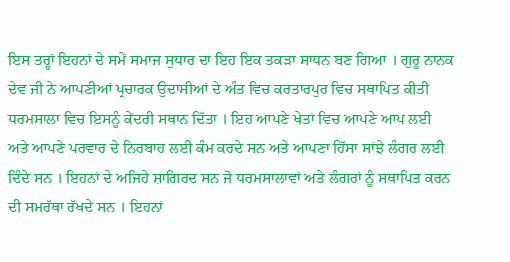ਇਸ ਤਰ੍ਹਾਂ ਇਹਨਾਂ ਦੇ ਸਮੇਂ ਸਮਾਜ ਸੁਧਾਰ ਦਾ ਇਹ ਇਕ ਤਕੜਾ ਸਾਧਨ ਬਣ ਗਿਆ । ਗੁਰੂ ਨਾਨਕ ਦੇਵ ਜੀ ਨੇ ਆਪਣੀਆਂ ਪ੍ਰਚਾਰਕ ਉਦਾਸੀਆਂ ਦੇ ਅੰਤ ਵਿਚ ਕਰਤਾਰਪੁਰ ਵਿਚ ਸਥਾਪਿਤ ਕੀਤੀ ਧਰਮਸਾਲਾ ਵਿਚ ਇਸਨੂੰ ਕੇਂਦਰੀ ਸਥਾਨ ਦਿੱਤਾ । ਇਹ ਆਪਣੇ ਖੇਤਾਂ ਵਿਚ ਆਪਣੇ ਆਪ ਲਈ ਅਤੇ ਆਪਣੇ ਪਰਵਾਰ ਦੇ ਨਿਰਬਾਹ ਲਈ ਕੰਮ ਕਰਦੇ ਸਨ ਅਤੇ ਆਪਣਾ ਹਿੱਸਾ ਸਾਂਝੇ ਲੰਗਰ ਲਈ ਦਿੰਦੇ ਸਨ । ਇਹਨਾਂ ਦੇ ਅਜਿਹੇ ਸ਼ਾਗਿਰਦ ਸਨ ਜੋ ਧਰਮਸਾਲਾਵਾਂ ਅਤੇ ਲੰਗਰਾਂ ਨੂੰ ਸਥਾਪਿਤ ਕਰਨ ਦੀ ਸਮਰੱਥਾ ਰੱਖਦੇ ਸਨ । ਇਹਨਾਂ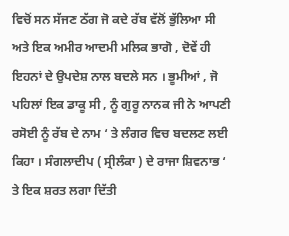ਵਿਚੋਂ ਸਨ ਸੱਜਣ ਠੱਗ ਜੋ ਕਦੇ ਰੱਬ ਵੱਲੋਂ ਭੁੱਲਿਆ ਸੀ ਅਤੇ ਇਕ ਅਮੀਰ ਆਦਮੀ ਮਲਿਕ ਭਾਗੋ , ਦੋਵੇਂ ਹੀ ਇਹਨਾਂ ਦੇ ਉਪਦੇਸ਼ ਨਾਲ ਬਦਲੇ ਸਨ । ਭੂਮੀਆਂ , ਜੋ ਪਹਿਲਾਂ ਇਕ ਡਾਕੂ ਸੀ , ਨੂੰ ਗੁਰੂ ਨਾਨਕ ਜੀ ਨੇ ਆਪਣੀ ਰਸੋਈ ਨੂੰ ਰੱਬ ਦੇ ਨਾਮ ‘ ਤੇ ਲੰਗਰ ਵਿਚ ਬਦਲਣ ਲਈ ਕਿਹਾ । ਸੰਗਲਾਦੀਪ ( ਸ੍ਰੀਲੰਕਾ ) ਦੇ ਰਾਜਾ ਸ਼ਿਵਨਾਭ ‘ ਤੇ ਇਕ ਸ਼ਰਤ ਲਗਾ ਦਿੱਤੀ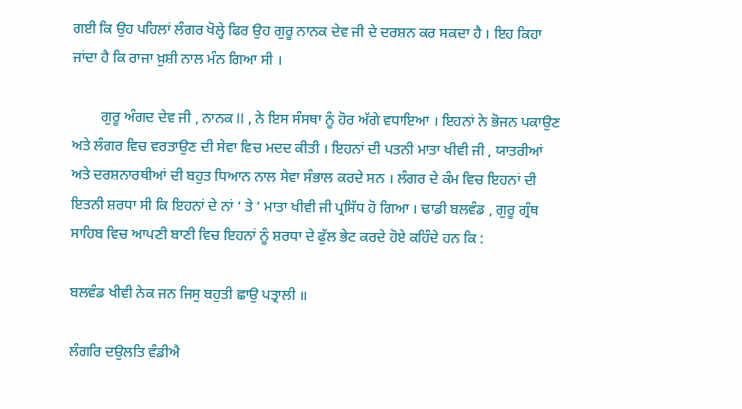ਗਈ ਕਿ ਉਹ ਪਹਿਲਾਂ ਲੰਗਰ ਖੋਲ੍ਹੇ ਫਿਰ ਉਹ ਗੁਰੂ ਨਾਨਕ ਦੇਵ ਜੀ ਦੇ ਦਰਸ਼ਨ ਕਰ ਸਕਦਾ ਹੈ । ਇਹ ਕਿਹਾ ਜਾਂਦਾ ਹੈ ਕਿ ਰਾਜਾ ਖ਼ੁਸ਼ੀ ਨਾਲ ਮੰਨ ਗਿਆ ਸੀ ।

        ਗੁਰੂ ਅੰਗਦ ਦੇਵ ਜੀ , ਨਾਨਕ II , ਨੇ ਇਸ ਸੰਸਥਾ ਨੂੰ ਹੋਰ ਅੱਗੇ ਵਧਾਇਆ । ਇਹਨਾਂ ਨੇ ਭੋਜਨ ਪਕਾਉਣ ਅਤੇ ਲੰਗਰ ਵਿਚ ਵਰਤਾਉਣ ਦੀ ਸੇਵਾ ਵਿਚ ਮਦਦ ਕੀਤੀ । ਇਹਨਾਂ ਦੀ ਪਤਨੀ ਮਾਤਾ ਖੀਵੀ ਜੀ , ਯਾਤਰੀਆਂ ਅਤੇ ਦਰਸ਼ਨਾਰਥੀਆਂ ਦੀ ਬਹੁਤ ਧਿਆਨ ਨਾਲ ਸੇਵਾ ਸੰਭਾਲ ਕਰਦੇ ਸਨ । ਲੰਗਰ ਦੇ ਕੰਮ ਵਿਚ ਇਹਨਾਂ ਦੀ ਇਤਨੀ ਸ਼ਰਧਾ ਸੀ ਕਿ ਇਹਨਾਂ ਦੇ ਨਾਂ ‘ ਤੇ ‘ ਮਾਤਾ ਖੀਵੀ ਜੀ ਪ੍ਰਸਿੱਧ ਹੋ ਗਿਆ । ਢਾਡੀ ਬਲਵੰਡ , ਗੁਰੂ ਗ੍ਰੰਥ ਸਾਹਿਬ ਵਿਚ ਆਪਣੀ ਬਾਣੀ ਵਿਚ ਇਹਨਾਂ ਨੂੰ ਸ਼ਰਧਾ ਦੇ ਫੁੱਲ ਭੇਟ ਕਰਦੇ ਹੋਏ ਕਹਿੰਦੇ ਹਨ ਕਿ :

ਬਲਵੰਡ ਖੀਵੀ ਨੇਕ ਜਨ ਜਿਸੁ ਬਹੁਤੀ ਛਾਉ ਪਤ੍ਰਾਲੀ ॥

ਲੰਗਰਿ ਦਉਲਤਿ ਵੰਡੀਐ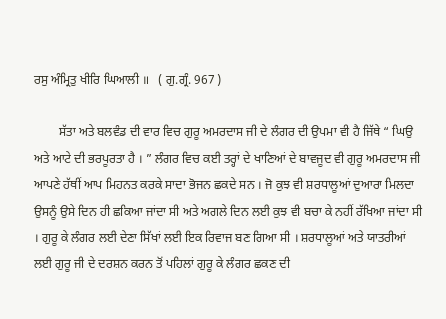ਰਸੁ ਅੰਮ੍ਰਿਤੁ ਖੀਰਿ ਘਿਆਲੀ ॥   ( ਗੁ.ਗ੍ਰੰ. 967 )

        ਸੱਤਾ ਅਤੇ ਬਲਵੰਡ ਦੀ ਵਾਰ ਵਿਚ ਗੁਰੂ ਅਮਰਦਾਸ ਜੀ ਦੇ ਲੰਗਰ ਦੀ ਉਪਮਾ ਵੀ ਹੈ ਜਿੱਥੇ “ ਘਿਉ ਅਤੇ ਆਟੇ ਦੀ ਭਰਪੂਰਤਾ ਹੈ । ” ਲੰਗਰ ਵਿਚ ਕਈ ਤਰ੍ਹਾਂ ਦੇ ਖਾਣਿਆਂ ਦੇ ਬਾਵਜੂਦ ਵੀ ਗੁਰੂ ਅਮਰਦਾਸ ਜੀ ਆਪਣੇ ਹੱਥੀਂ ਆਪ ਮਿਹਨਤ ਕਰਕੇ ਸਾਦਾ ਭੋਜਨ ਛਕਦੇ ਸਨ । ਜੋ ਕੁਝ ਵੀ ਸ਼ਰਧਾਲੂਆਂ ਦੁਆਰਾ ਮਿਲਦਾ ਉਸਨੂੰ ਉਸੇ ਦਿਨ ਹੀ ਛਕਿਆ ਜਾਂਦਾ ਸੀ ਅਤੇ ਅਗਲੇ ਦਿਨ ਲਈ ਕੁਝ ਵੀ ਬਚਾ ਕੇ ਨਹੀਂ ਰੱਖਿਆ ਜਾਂਦਾ ਸੀ । ਗੁਰੂ ਕੇ ਲੰਗਰ ਲਈ ਦੇਣਾ ਸਿੱਖਾਂ ਲਈ ਇਕ ਰਿਵਾਜ ਬਣ ਗਿਆ ਸੀ । ਸ਼ਰਧਾਲੂਆਂ ਅਤੇ ਯਾਤਰੀਆਂ ਲਈ ਗੁਰੂ ਜੀ ਦੇ ਦਰਸ਼ਨ ਕਰਨ ਤੋਂ ਪਹਿਲਾਂ ਗੁਰੂ ਕੇ ਲੰਗਰ ਛਕਣ ਦੀ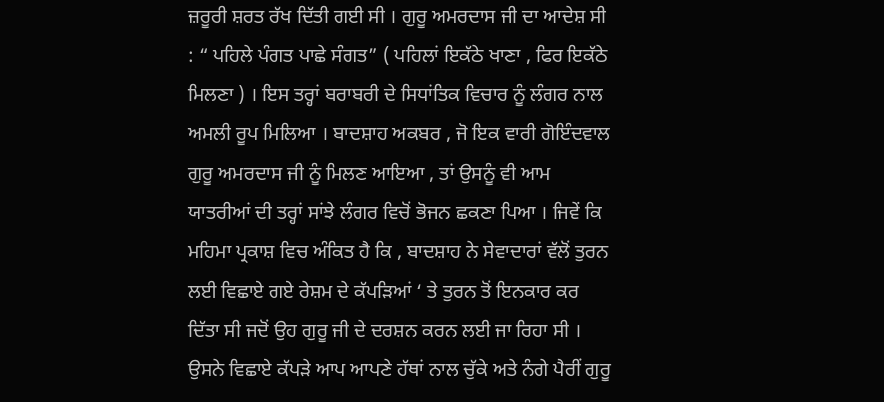ਜ਼ਰੂਰੀ ਸ਼ਰਤ ਰੱਖ ਦਿੱਤੀ ਗਈ ਸੀ । ਗੁਰੂ ਅਮਰਦਾਸ ਜੀ ਦਾ ਆਦੇਸ਼ ਸੀ : “ ਪਹਿਲੇ ਪੰਗਤ ਪਾਛੇ ਸੰਗਤ” ( ਪਹਿਲਾਂ ਇਕੱਠੇ ਖਾਣਾ , ਫਿਰ ਇਕੱਠੇ ਮਿਲਣਾ ) । ਇਸ ਤਰ੍ਹਾਂ ਬਰਾਬਰੀ ਦੇ ਸਿਧਾਂਤਿਕ ਵਿਚਾਰ ਨੂੰ ਲੰਗਰ ਨਾਲ ਅਮਲੀ ਰੂਪ ਮਿਲਿਆ । ਬਾਦਸ਼ਾਹ ਅਕਬਰ , ਜੋ ਇਕ ਵਾਰੀ ਗੋਇੰਦਵਾਲ ਗੁਰੂ ਅਮਰਦਾਸ ਜੀ ਨੂੰ ਮਿਲਣ ਆਇਆ , ਤਾਂ ਉਸਨੂੰ ਵੀ ਆਮ ਯਾਤਰੀਆਂ ਦੀ ਤਰ੍ਹਾਂ ਸਾਂਝੇ ਲੰਗਰ ਵਿਚੋਂ ਭੋਜਨ ਛਕਣਾ ਪਿਆ । ਜਿਵੇਂ ਕਿ ਮਹਿਮਾ ਪ੍ਰਕਾਸ਼ ਵਿਚ ਅੰਕਿਤ ਹੈ ਕਿ , ਬਾਦਸ਼ਾਹ ਨੇ ਸੇਵਾਦਾਰਾਂ ਵੱਲੋਂ ਤੁਰਨ ਲਈ ਵਿਛਾਏ ਗਏ ਰੇਸ਼ਮ ਦੇ ਕੱਪੜਿਆਂ ‘ ਤੇ ਤੁਰਨ ਤੋਂ ਇਨਕਾਰ ਕਰ ਦਿੱਤਾ ਸੀ ਜਦੋਂ ਉਹ ਗੁਰੂ ਜੀ ਦੇ ਦਰਸ਼ਨ ਕਰਨ ਲਈ ਜਾ ਰਿਹਾ ਸੀ । ਉਸਨੇ ਵਿਛਾਏ ਕੱਪੜੇ ਆਪ ਆਪਣੇ ਹੱਥਾਂ ਨਾਲ ਚੁੱਕੇ ਅਤੇ ਨੰਗੇ ਪੈਰੀਂ ਗੁਰੂ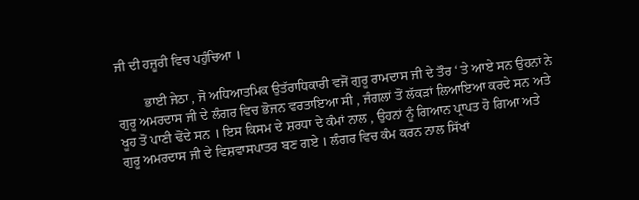ਜੀ ਦੀ ਹਜ਼ੂਰੀ ਵਿਚ ਪਹੁੰਚਿਆ ।

        ਭਾਈ ਜੇਠਾ , ਜੋ ਅਧਿਆਤਮਿਕ ਉਤੱਰਾਧਿਕਾਰੀ ਵਜੋਂ ਗੁਰੂ ਰਾਮਦਾਸ ਜੀ ਦੇ ਤੌਰ ‘ ਤੇ ਆਏ ਸਨ ਉਹਨਾਂ ਨੇ ਗੁਰੂ ਅਮਰਦਾਸ ਜੀ ਦੇ ਲੰਗਰ ਵਿਚ ਭੋਜਨ ਵਰਤਾਇਆ ਸੀ , ਜੰਗਲਾਂ ਤੋਂ ਲੱਕੜਾਂ ਲਿਆਇਆ ਕਰਦੇ ਸਨ ਅਤੇ ਖੂਹ ਤੋਂ ਪਾਣੀ ਢੋਂਦੇ ਸਨ । ਇਸ ਕਿਸਮ ਦੇ ਸ਼ਰਧਾ ਦੇ ਕੰਮਾਂ ਨਾਲ , ਉਹਨਾਂ ਨੂੰ ਗਿਆਨ ਪ੍ਰਾਪਤ ਹੋ ਗਿਆ ਅਤੇ ਗੁਰੂ ਅਮਰਦਾਸ ਜੀ ਦੇ ਵਿਸ਼ਵਾਸਪਾਤਰ ਬਣ ਗਏ । ਲੰਗਰ ਵਿਚ ਕੰਮ ਕਰਨ ਨਾਲ ਸਿੱਖਾਂ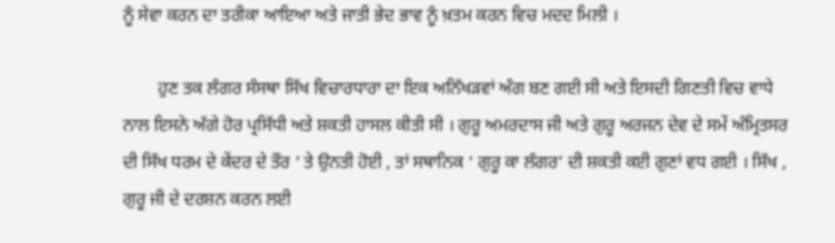ਨੂੰ ਸੇਵਾ ਕਰਨ ਦਾ ਤਰੀਕਾ ਆਇਆ ਅਤੇ ਜਾਤੀ ਭੇਦ ਭਾਵ ਨੂੰ ਖ਼ਤਮ ਕਰਨ ਵਿਚ ਮਦਦ ਮਿਲੀ ।

        ਹੁਣ ਤਕ ਲੰਗਰ ਸੰਸਥਾ ਸਿੱਖ ਵਿਚਾਰਧਾਰਾ ਦਾ ਇਕ ਅਨਿੱਖੜਵਾਂ ਅੰਗ ਬਣ ਗਈ ਸੀ ਅਤੇ ਇਸਦੀ ਗਿਣਤੀ ਵਿਚ ਵਾਧੇ ਨਾਲ ਇਸਨੇ ਅੱਗੇ ਹੋਰ ਪ੍ਰਸਿੱਧੀ ਅਤੇ ਸ਼ਕਤੀ ਹਾਸਲ ਕੀਤੀ ਸੀ । ਗੁਰੂ ਅਮਰਦਾਸ ਜੀ ਅਤੇ ਗੁਰੂ ਅਰਜਨ ਦੇਵ ਦੇ ਸਮੇਂ ਅੰਮ੍ਰਿਤਸਰ ਦੀ ਸਿੱਖ ਧਰਮ ਦੇ ਕੇਂਦਰ ਦੇ ਤੌਰ ‘ ਤੇ ਉਨਤੀ ਹੋਈ , ਤਾਂ ਸਥਾਨਿਕ ‘ ਗੁਰੂ ਕਾ ਲੰਗਰ’ ਦੀ ਸ਼ਕਤੀ ਕਈ ਗੁਣਾਂ ਵਧ ਗਈ । ਸਿੱਖ , ਗੁਰੂ ਜੀ ਦੇ ਦਰਸ਼ਨ ਕਰਨ ਲਈ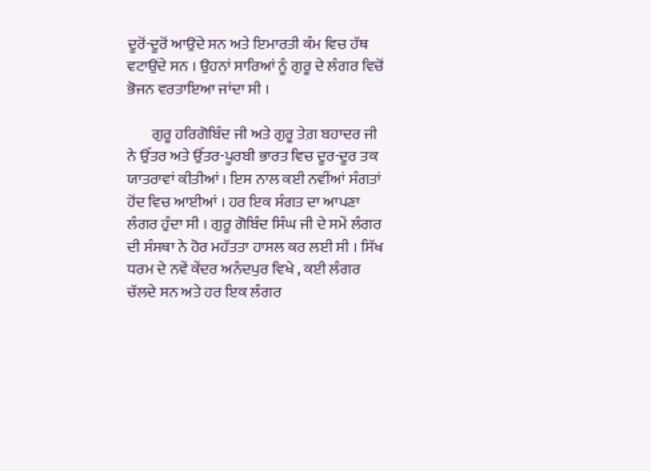ਦੂਰੋਂ-ਦੂਰੋਂ ਆਉਂਦੇ ਸਨ ਅਤੇ ਇਮਾਰਤੀ ਕੰਮ ਵਿਚ ਹੱਥ ਵਟਾਉਂਦੇ ਸਨ । ਉਹਨਾਂ ਸਾਰਿਆਂ ਨੂੰ ਗੁਰੂ ਦੇ ਲੰਗਰ ਵਿਚੋਂ ਭੋਜਨ ਵਰਤਾਇਆ ਜਾਂਦਾ ਸੀ ।

        ਗੁਰੂ ਹਰਿਗੋਬਿੰਦ ਜੀ ਅਤੇ ਗੁਰੂ ਤੇਗ਼ ਬਹਾਦਰ ਜੀ ਨੇ ਉੱਤਰ ਅਤੇ ਉੱਤਰ-ਪੂਰਬੀ ਭਾਰਤ ਵਿਚ ਦੂਰ-ਦੂਰ ਤਕ ਯਾਤਰਾਵਾਂ ਕੀਤੀਆਂ । ਇਸ ਨਾਲ ਕਈ ਨਵੀਂਆਂ ਸੰਗਤਾਂ ਹੋਂਦ ਵਿਚ ਆਈਆਂ । ਹਰ ਇਕ ਸੰਗਤ ਦਾ ਆਪਣਾ ਲੰਗਰ ਹੁੰਦਾ ਸੀ । ਗੁਰੂ ਗੋਬਿੰਦ ਸਿੰਘ ਜੀ ਦੇ ਸਮੇਂ ਲੰਗਰ ਦੀ ਸੰਸਥਾ ਨੇ ਹੋਰ ਮਹੱਤਤਾ ਹਾਸਲ ਕਰ ਲਈ ਸੀ । ਸਿੱਖ ਧਰਮ ਦੇ ਨਵੇਂ ਕੇਂਦਰ ਅਨੰਦਪੁਰ ਵਿਖੇ , ਕਈ ਲੰਗਰ ਚੱਲਦੇ ਸਨ ਅਤੇ ਹਰ ਇਕ ਲੰਗਰ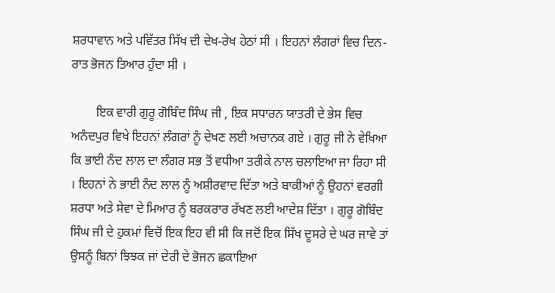ਸ਼ਰਧਾਵਾਨ ਅਤੇ ਪਵਿੱਤਰ ਸਿੱਖ ਦੀ ਦੇਖ-ਰੇਖ ਹੇਠਾਂ ਸੀ । ਇਹਨਾਂ ਲੰਗਰਾਂ ਵਿਚ ਦਿਨ-ਰਾਤ ਭੋਜਨ ਤਿਆਰ ਹੁੰਦਾ ਸੀ ।

        ਇਕ ਵਾਰੀ ਗੁਰੂ ਗੋਬਿੰਦ ਸਿੰਘ ਜੀ , ਇਕ ਸਧਾਰਨ ਯਾਤਰੀ ਦੇ ਭੇਸ ਵਿਚ ਅਨੰਦਪੁਰ ਵਿਖੇ ਇਹਨਾਂ ਲੰਗਰਾਂ ਨੂੰ ਦੇਖਣ ਲਈ ਅਚਾਨਕ ਗਏ । ਗੁਰੂ ਜੀ ਨੇ ਵੇਖਿਆ ਕਿ ਭਾਈ ਨੰਦ ਲਾਲ ਦਾ ਲੰਗਰ ਸਭ ਤੋਂ ਵਧੀਆ ਤਰੀਕੇ ਨਾਲ ਚਲਾਇਆ ਜਾ ਰਿਹਾ ਸੀ । ਇਹਨਾਂ ਨੇ ਭਾਈ ਨੰਦ ਲਾਲ ਨੂੰ ਅਸ਼ੀਰਵਾਦ ਦਿੱਤਾ ਅਤੇ ਬਾਕੀਆਂ ਨੂੰ ਉਹਨਾਂ ਵਰਗੀ ਸ਼ਰਧਾ ਅਤੇ ਸੇਵਾ ਦੇ ਮਿਆਰ ਨੂੰ ਬਰਕਰਾਰ ਰੱਖਣ ਲਈ ਆਦੇਸ਼ ਦਿੱਤਾ । ਗੁਰੂ ਗੋਬਿੰਦ ਸਿੰਘ ਜੀ ਦੇ ਹੁਕਮਾਂ ਵਿਚੋਂ ਇਕ ਇਹ ਵੀ ਸੀ ਕਿ ਜਦੋਂ ਇਕ ਸਿੱਖ ਦੂਸਰੇ ਦੇ ਘਰ ਜਾਵੇ ਤਾਂ ਉਸਨੂੰ ਬਿਨਾਂ ਝਿਝਕ ਜਾਂ ਦੇਰੀ ਦੇ ਭੋਜਨ ਛਕਾਇਆ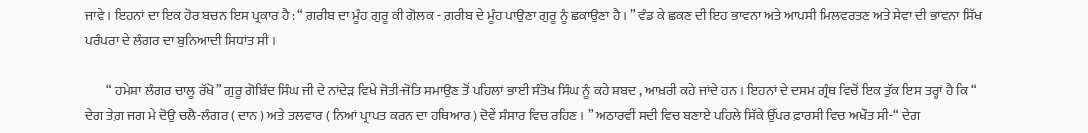ਜਾਵੇ । ਇਹਨਾਂ ਦਾ ਇਕ ਹੋਰ ਬਚਨ ਇਸ ਪ੍ਰਕਾਰ ਹੈ : “ ਗ਼ਰੀਬ ਦਾ ਮੂੰਹ ਗੁਰੂ ਕੀ ਗੋਲਕ - ਗ਼ਰੀਬ ਦੇ ਮੂੰਹ ਪਾਉਣਾ ਗੁਰੂ ਨੂੰ ਛਕਾਉਣਾ ਹੈ । ” ਵੰਡ ਕੇ ਛਕਣ ਦੀ ਇਹ ਭਾਵਨਾ ਅਤੇ ਆਪਸੀ ਮਿਲਵਰਤਣ ਅਤੇ ਸੇਵਾ ਦੀ ਭਾਵਨਾ ਸਿੱਖ ਪਰੰਪਰਾ ਦੇ ਲੰਗਰ ਦਾ ਬੁਨਿਆਦੀ ਸਿਧਾਂਤ ਸੀ ।

        “ ਹਮੇਸ਼ਾ ਲੰਗਰ ਚਾਲੂ ਰੱਖੋ” ਗੁਰੂ ਗੋਬਿੰਦ ਸਿੰਘ ਜੀ ਦੇ ਨਾਂਦੇੜ ਵਿਖੇ ਜੋਤੀ-ਜੋਤਿ ਸਮਾਉਣ ਤੋਂ ਪਹਿਲਾਂ ਭਾਈ ਸੰਤੋਖ ਸਿੰਘ ਨੂੰ ਕਹੇ ਸ਼ਬਦ , ਆਖ਼ਰੀ ਕਹੇ ਜਾਂਦੇ ਹਨ । ਇਹਨਾਂ ਦੇ ਦਸਮ ਗ੍ਰੰਥ ਵਿਚੋਂ ਇਕ ਤੁੱਕ ਇਸ ਤਰ੍ਹਾਂ ਹੈ ਕਿ “ ਦੇਗ ਤੇਗ਼ ਜਗ ਮੇ ਦੋਉ ਚਲੈ-ਲੰਗਰ ( ਦਾਨ ) ਅਤੇ ਤਲਵਾਰ ( ਨਿਆਂ ਪ੍ਰਾਪਤ ਕਰਨ ਦਾ ਹਥਿਆਰ ) ਦੋਵੇਂ ਸੰਸਾਰ ਵਿਚ ਰਹਿਣ । ” ਅਠਾਰਵੀਂ ਸਦੀ ਵਿਚ ਬਣਾਏ ਪਹਿਲੇ ਸਿੱਕੇ ਉੱਪਰ ਫ਼ਾਰਸੀ ਵਿਚ ਅਖੌਤ ਸੀ-“ ਦੇਗ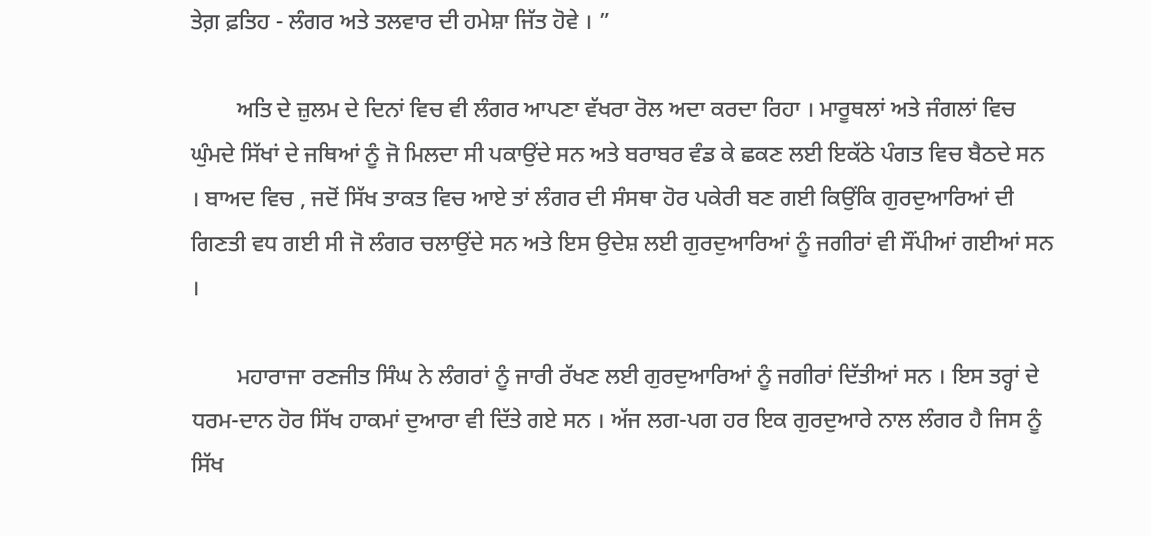ਤੇਗ਼ ਫ਼ਤਿਹ - ਲੰਗਰ ਅਤੇ ਤਲਵਾਰ ਦੀ ਹਮੇਸ਼ਾ ਜਿੱਤ ਹੋਵੇ । ”

        ਅਤਿ ਦੇ ਜ਼ੁਲਮ ਦੇ ਦਿਨਾਂ ਵਿਚ ਵੀ ਲੰਗਰ ਆਪਣਾ ਵੱਖਰਾ ਰੋਲ ਅਦਾ ਕਰਦਾ ਰਿਹਾ । ਮਾਰੂਥਲਾਂ ਅਤੇ ਜੰਗਲਾਂ ਵਿਚ ਘੁੰਮਦੇ ਸਿੱਖਾਂ ਦੇ ਜਥਿਆਂ ਨੂੰ ਜੋ ਮਿਲਦਾ ਸੀ ਪਕਾਉਂਦੇ ਸਨ ਅਤੇ ਬਰਾਬਰ ਵੰਡ ਕੇ ਛਕਣ ਲਈ ਇਕੱਠੇ ਪੰਗਤ ਵਿਚ ਬੈਠਦੇ ਸਨ । ਬਾਅਦ ਵਿਚ , ਜਦੋਂ ਸਿੱਖ ਤਾਕਤ ਵਿਚ ਆਏ ਤਾਂ ਲੰਗਰ ਦੀ ਸੰਸਥਾ ਹੋਰ ਪਕੇਰੀ ਬਣ ਗਈ ਕਿਉਂਕਿ ਗੁਰਦੁਆਰਿਆਂ ਦੀ ਗਿਣਤੀ ਵਧ ਗਈ ਸੀ ਜੋ ਲੰਗਰ ਚਲਾਉਂਦੇ ਸਨ ਅਤੇ ਇਸ ਉਦੇਸ਼ ਲਈ ਗੁਰਦੁਆਰਿਆਂ ਨੂੰ ਜਗੀਰਾਂ ਵੀ ਸੌਂਪੀਆਂ ਗਈਆਂ ਸਨ ।

        ਮਹਾਰਾਜਾ ਰਣਜੀਤ ਸਿੰਘ ਨੇ ਲੰਗਰਾਂ ਨੂੰ ਜਾਰੀ ਰੱਖਣ ਲਈ ਗੁਰਦੁਆਰਿਆਂ ਨੂੰ ਜਗੀਰਾਂ ਦਿੱਤੀਆਂ ਸਨ । ਇਸ ਤਰ੍ਹਾਂ ਦੇ ਧਰਮ-ਦਾਨ ਹੋਰ ਸਿੱਖ ਹਾਕਮਾਂ ਦੁਆਰਾ ਵੀ ਦਿੱਤੇ ਗਏ ਸਨ । ਅੱਜ ਲਗ-ਪਗ ਹਰ ਇਕ ਗੁਰਦੁਆਰੇ ਨਾਲ ਲੰਗਰ ਹੈ ਜਿਸ ਨੂੰ ਸਿੱਖ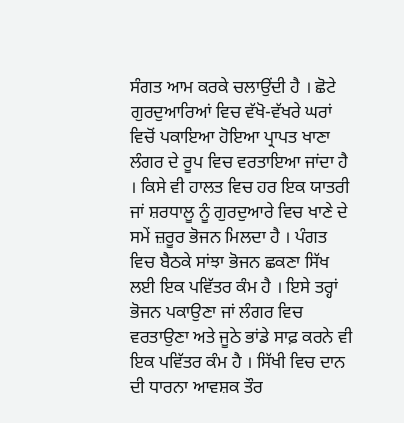ਸੰਗਤ ਆਮ ਕਰਕੇ ਚਲਾਉਂਦੀ ਹੈ । ਛੋਟੇ ਗੁਰਦੁਆਰਿਆਂ ਵਿਚ ਵੱਖੋ-ਵੱਖਰੇ ਘਰਾਂ ਵਿਚੋਂ ਪਕਾਇਆ ਹੋਇਆ ਪ੍ਰਾਪਤ ਖਾਣਾ ਲੰਗਰ ਦੇ ਰੂਪ ਵਿਚ ਵਰਤਾਇਆ ਜਾਂਦਾ ਹੈ । ਕਿਸੇ ਵੀ ਹਾਲਤ ਵਿਚ ਹਰ ਇਕ ਯਾਤਰੀ ਜਾਂ ਸ਼ਰਧਾਲੂ ਨੂੰ ਗੁਰਦੁਆਰੇ ਵਿਚ ਖਾਣੇ ਦੇ ਸਮੇਂ ਜ਼ਰੂਰ ਭੋਜਨ ਮਿਲਦਾ ਹੈ । ਪੰਗਤ ਵਿਚ ਬੈਠਕੇ ਸਾਂਝਾ ਭੋਜਨ ਛਕਣਾ ਸਿੱਖ ਲਈ ਇਕ ਪਵਿੱਤਰ ਕੰਮ ਹੈ । ਇਸੇ ਤਰ੍ਹਾਂ ਭੋਜਨ ਪਕਾਉਣਾ ਜਾਂ ਲੰਗਰ ਵਿਚ ਵਰਤਾਉਣਾ ਅਤੇ ਜੂਠੇ ਭਾਂਡੇ ਸਾਫ਼ ਕਰਨੇ ਵੀ ਇਕ ਪਵਿੱਤਰ ਕੰਮ ਹੈ । ਸਿੱਖੀ ਵਿਚ ਦਾਨ ਦੀ ਧਾਰਨਾ ਆਵਸ਼ਕ ਤੌਰ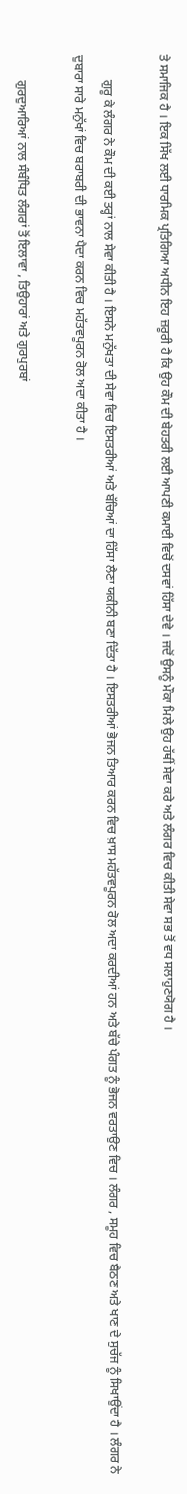ਤੇ ਸਮਾਜਿਕ ਹੈ । ਇਕ ਸਿੱਖ ਲਈ ਧਾਰਮਿਕ ਪ੍ਰਤਿਗਿਆ ਅਧੀਨ ਇਹ ਜ਼ਰੂਰੀ ਹੈ ਕਿ ਉਹ ਕੌਮ ਦੀ ਬੇਹਤਰੀ ਲਈ ਆਪਣੀ ਕਮਾਈ ਵਿਚੋਂ ਦਸਵਾਂ ਹਿੱਸਾ ਦੇਵੇ । ਜਦੋਂ ਉਸਨੂੰ ਮੌਕਾ ਮਿਲੇ ਉਹ ਹੱਥੀਂ ਸੇਵਾ ਕਰੇ ਅਤੇ ਲੰਗਰ ਵਿਚ ਕੀਤੀ ਸੇਵਾ ਸਭ ਤੋਂ ਵਧ ਸਲਾਹੁਣਯੋਗ ਹੈ ।

        ਗੁਰੂ ਕੇ ਲੰਗਰ ਨੇ ਕੌਮ ਦੀ ਕਈ ਤਰ੍ਹਾਂ ਨਾਲ ਸੇਵਾ ਕੀਤੀ ਹੈ । ਇਸਨੇ ਮਨੁੱਖਤਾ ਦੀ ਸੇਵਾ ਵਿਚ ਇਸਤਰੀਆਂ ਅਤੇ ਬੱਚਿਆਂ ਦਾ ਹਿੱਸਾ ਲੈਣਾ ਯਕੀਨੀ ਬਣਾ ਦਿੱਤਾ ਹੈ । ਇਸਤਰੀਆਂ ਭੋਜਨ ਤਿਆਰ ਕਰਨ ਵਿਚ ਖ਼ਾਸ ਮਹੱਤਵਪੂਰਨ ਰੋਲ ਅਦਾ ਕਰਦੀਆਂ ਹਨ ਅਤੇ ਬੱਚੇ ਪੰਗਤ ਨੂੰ ਭੋਜਨ ਵਰਤਾਉਣ ਵਿਚ । ਲੰਗਰ , ਸਮੂਹ ਵਿਚ ਬੈਠਣ ਅਤੇ ਖਾਣ ਦੇ ਸੁਚੱਜ ਨੂੰ ਸਿਖਾਉਂਦਾ ਹੈ । ਲੰਗਰ ਨੇ ਦੁਬਾਰਾ ਸਾਰੇ ਮਨੁੱਖਾਂ ਵਿਚ ਬਰਾਬਰੀ ਦੀ ਭਾਵਨਾ ਪੈਦਾ ਕਰਨ ਵਿਚ ਮਹੱਤਵਪੂਰਨ ਰੋਲ ਅਦਾ ਕੀਤਾ ਹੈ ।

        ਗੁਰਦੁਆਰਿਆਂ ਨਾਲ ਸੰਬੰਧਿਤ ਲੰਗਰਾਂ ਤੋਂ ਇਲਾਵਾ , ਤਿਉਹਾਰਾਂ ਅਤੇ ਗੁਰਪੁਰਬਾਂ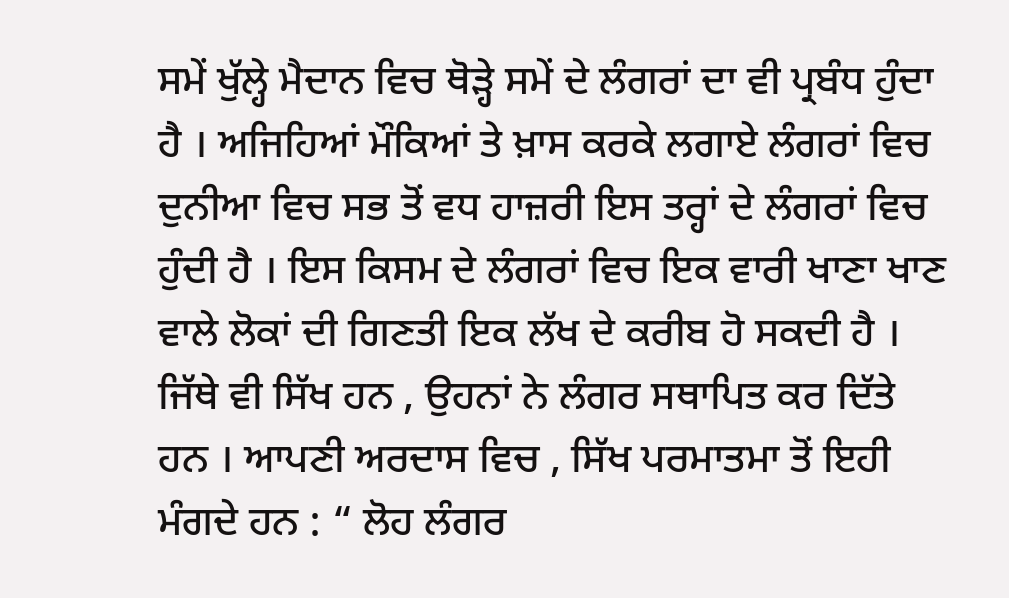ਸਮੇਂ ਖੁੱਲ੍ਹੇ ਮੈਦਾਨ ਵਿਚ ਥੋੜ੍ਹੇ ਸਮੇਂ ਦੇ ਲੰਗਰਾਂ ਦਾ ਵੀ ਪ੍ਰਬੰਧ ਹੁੰਦਾ ਹੈ । ਅਜਿਹਿਆਂ ਮੌਕਿਆਂ ਤੇ ਖ਼ਾਸ ਕਰਕੇ ਲਗਾਏ ਲੰਗਰਾਂ ਵਿਚ ਦੁਨੀਆ ਵਿਚ ਸਭ ਤੋਂ ਵਧ ਹਾਜ਼ਰੀ ਇਸ ਤਰ੍ਹਾਂ ਦੇ ਲੰਗਰਾਂ ਵਿਚ ਹੁੰਦੀ ਹੈ । ਇਸ ਕਿਸਮ ਦੇ ਲੰਗਰਾਂ ਵਿਚ ਇਕ ਵਾਰੀ ਖਾਣਾ ਖਾਣ ਵਾਲੇ ਲੋਕਾਂ ਦੀ ਗਿਣਤੀ ਇਕ ਲੱਖ ਦੇ ਕਰੀਬ ਹੋ ਸਕਦੀ ਹੈ । ਜਿੱਥੇ ਵੀ ਸਿੱਖ ਹਨ , ਉਹਨਾਂ ਨੇ ਲੰਗਰ ਸਥਾਪਿਤ ਕਰ ਦਿੱਤੇ ਹਨ । ਆਪਣੀ ਅਰਦਾਸ ਵਿਚ , ਸਿੱਖ ਪਰਮਾਤਮਾ ਤੋਂ ਇਹੀ ਮੰਗਦੇ ਹਨ : “ ਲੋਹ ਲੰਗਰ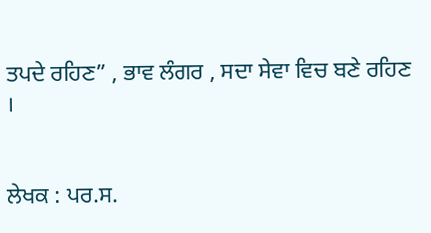ਤਪਦੇ ਰਹਿਣ” , ਭਾਵ ਲੰਗਰ , ਸਦਾ ਸੇਵਾ ਵਿਚ ਬਣੇ ਰਹਿਣ ।


ਲੇਖਕ : ਪਰ.ਸ.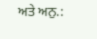ਅਤੇ ਅਨੁ.: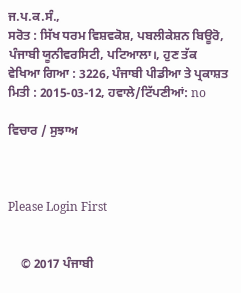ਜ.ਪ.ਕ.ਸੰ.,
ਸਰੋਤ : ਸਿੱਖ ਧਰਮ ਵਿਸ਼ਵਕੋਸ਼, ਪਬਲੀਕੇਸ਼ਨ ਬਿਊਰੋ, ਪੰਜਾਬੀ ਯੂਨੀਵਰਸਿਟੀ, ਪਟਿਆਲਾ।, ਹੁਣ ਤੱਕ ਵੇਖਿਆ ਗਿਆ : 3226, ਪੰਜਾਬੀ ਪੀਡੀਆ ਤੇ ਪ੍ਰਕਾਸ਼ਤ ਮਿਤੀ : 2015-03-12, ਹਵਾਲੇ/ਟਿੱਪਣੀਆਂ: no

ਵਿਚਾਰ / ਸੁਝਾਅ



Please Login First


    © 2017 ਪੰਜਾਬੀ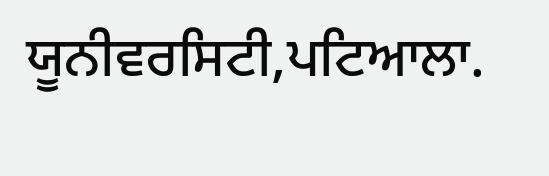ਯੂਨੀਵਰਸਿਟੀ,ਪਟਿਆਲਾ.